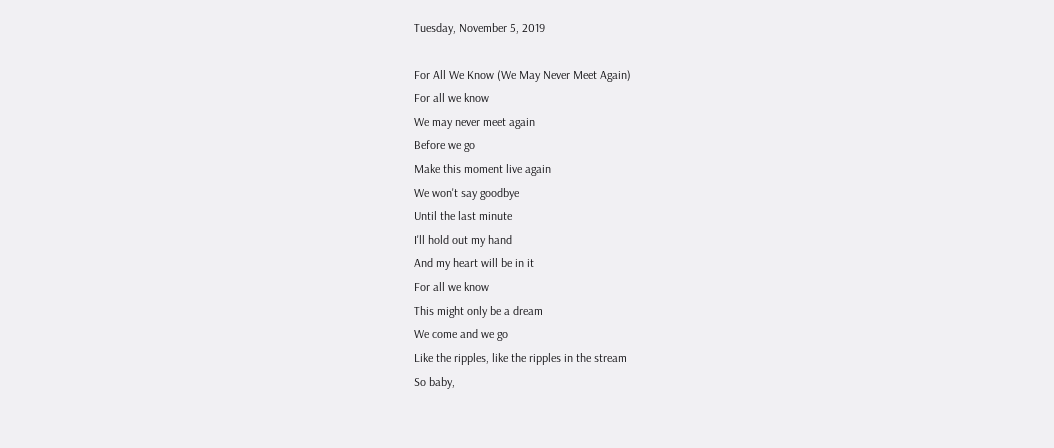Tuesday, November 5, 2019

For All We Know (We May Never Meet Again)
For all we know
We may never meet again
Before we go
Make this moment live again
We won't say goodbye
Until the last minute
I'll hold out my hand
And my heart will be in it
For all we know
This might only be a dream
We come and we go
Like the ripples, like the ripples in the stream
So baby,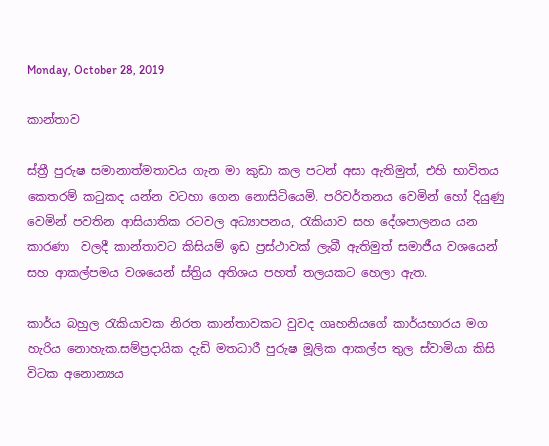Monday, October 28, 2019

කාන්තාව

ස්ත්‍රී පුරුෂ සමානාත්මතාවය ගැන මා කුඩා කල පටන් අසා ඇතිමුත්, එහි භාවිතය කෙතරම් කටුකද යන්න වටහා ගෙන නොසිටියෙමි. පරිවර්තනය වෙමින් හෝ දියුණු වෙමින් පවතින ආසියාතික රටවල අධ්‍යාපනය, රැකියාව සහ දේශපාලනය යන කාරණා  වලදී කාන්තාවට කිසියම් ඉඩ ප්‍රස්ථාවක් ලැබී ඇතිමුත් සමාජීය වශයෙන් සහ ආකල්පමය වශයෙන් ස්ත්‍රිය අතිශය පහත් තලයකට හෙලා ඇත.

කාර්ය බහුල රැකියාවක නිරත කාන්තාවකට වුවද ගෘහනියගේ කාර්යභාරය මග හැරිය නොහැක.සම්ප්‍රදායික දැඩි මතධාරී පුරුෂ මූලික ආකල්ප තුල ස්වාමියා කිසි විටක අනොන්‍යය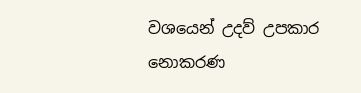වශයෙන් උදව් උපකාර නොකරණ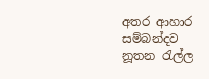අතර ආහාර සම්බන්දව නූතන රැල්ල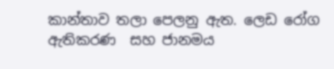කාන්තාව තලා පෙලනු ඇත. ලෙඩ රෝග ඇතිකරණ  සහ ජානමය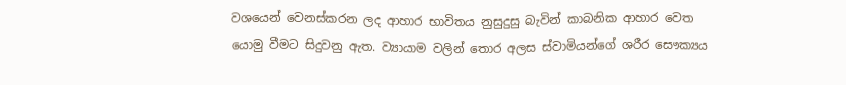වශයෙන් වෙනස්කරන ලද ආහාර භාවිතය නුසුදුසු බැවින් කාබනික ආහාර වෙත යොමු වීමට සිදුවනු ඇත. ව්‍යායාම වලින් තොර අලස ස්වාමියන්ගේ ශරීර සෞක්‍යය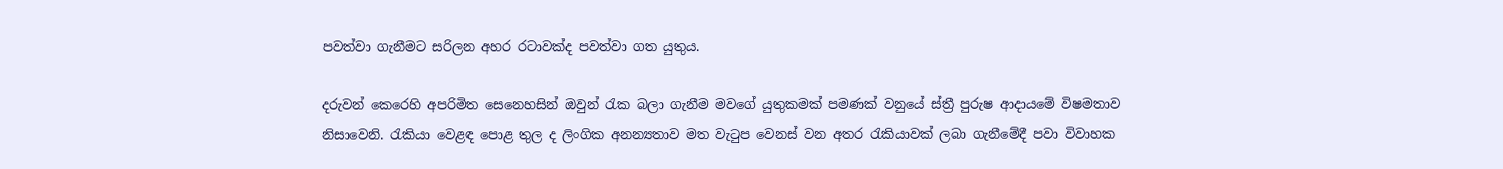පවත්වා ගැනීමට සරිලන අහර රටාවක්ද පවත්වා ගත යුතුය.

දරුවන් කෙරෙහි අපරිමිත සෙනෙහසින් ඔවුන් රැක බලා ගැනීම මවගේ යුතුකමක් පමණක් වනුයේ ස්ත්‍රී පුරුෂ ආදායමේ විෂමතාව නිසාවෙනි. රැකියා වෙළඳ පොළ තුල ද ලිංගික අනන්‍යතාව මත වැටුප වෙනස් වන අතර රැකියාවක් ලබා ගැනීමේදී පවා විවාහක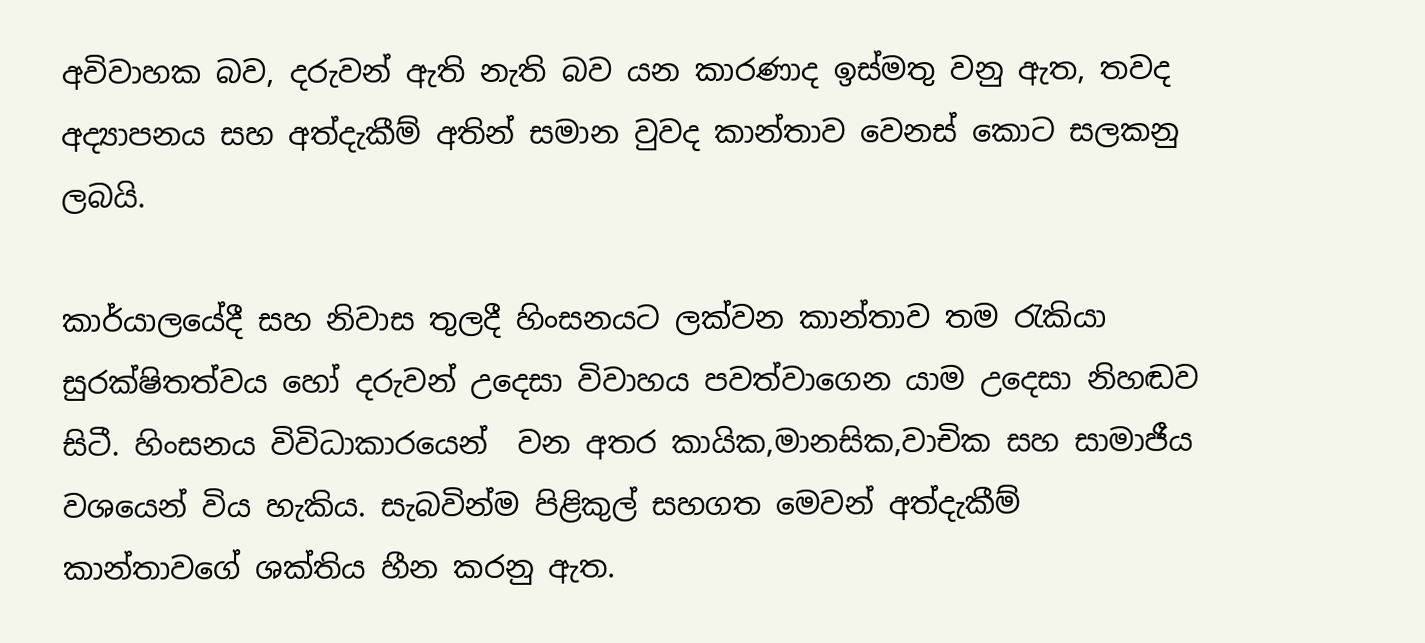අවිවාහක බව, දරුවන් ඇති නැති බව යන කාරණාද ඉස්මතු වනු ඇත, තවද අද්‍යාපනය සහ අත්දැකීම් අතින් සමාන වුවද කාන්තාව වෙනස් කොට සලකනු ලබයි.

කාර්යාලයේදී සහ නිවාස තුලදී හිංසනයට ලක්වන කාන්තාව තම රැකියා සුරක්ෂිතත්වය හෝ දරුවන් උදෙසා විවාහය පවත්වාගෙන යාම උදෙසා නිහඬව සිටී. හිංසනය විවිධාකාරයෙන්  වන අතර කායික,මානසික,වාචික සහ සාමාජීය වශයෙන් විය හැකිය. සැබවින්ම පිළිකුල් සහගත මෙවන් අත්දැකීම් කාන්තාවගේ ශක්තිය හීන කරනු ඇත.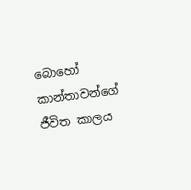බොහෝ කාන්තාවන්ගේ ජීවිත කාලය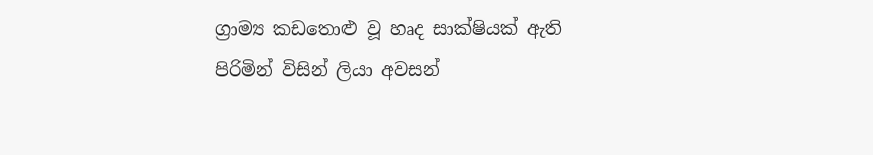ග්‍රාම්‍ය කඩතොළු වූ හෘද සාක්ෂියක් ඇති පිරිමින් විසින් ලියා අවසන්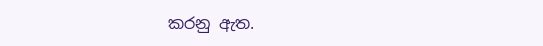කරනු ඇත.